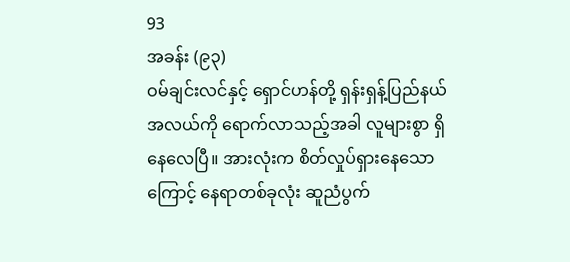93
အခန်း (၉၃)
ဝမ်ချင်းလင်နှင့် ရှောင်ဟန်တို့ ရှန်းရှန့်ပြည်နယ်အလယ်ကို ရောက်လာသည့်အခါ လူများစွာ ရှိနေလေပြီ။ အားလုံးက စိတ်လှုပ်ရှားနေသောကြောင့် နေရာတစ်ခုလုံး ဆူညံပွက်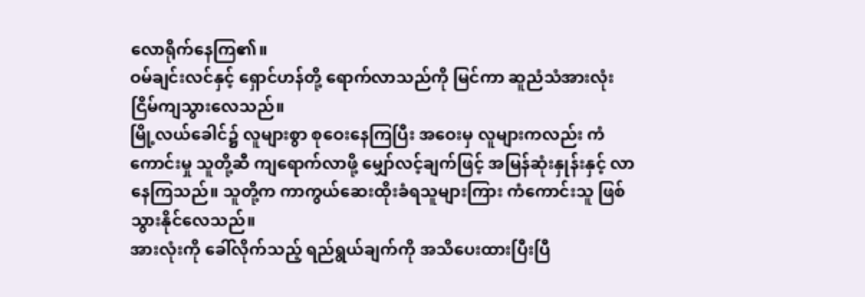လောရိုက်နေကြ၏။
ဝမ်ချင်းလင်နှင့် ရှောင်ဟန်တို့ ရောက်လာသည်ကို မြင်ကာ ဆူညံသံအားလုံး ငြိမ်ကျသွားလေသည်။
မြို့လယ်ခေါင်၌ လူများစွာ စုဝေးနေကြပြီး အဝေးမှ လူများကလည်း ကံကောင်းမှု သူတို့ဆီ ကျရောက်လာဖို့ မျှော်လင့်ချက်ဖြင့် အမြန်ဆုံးနှုန်းနှင့် လာနေကြသည်။ သူတို့က ကာကွယ်ဆေးထိုးခံရသူများကြား ကံကောင်းသူ ဖြစ်သွားနိုင်လေသည်။
အားလုံးကို ခေါ်လိုက်သည့် ရည်ရွယ်ချက်ကို အသိပေးထားပြီးပြီ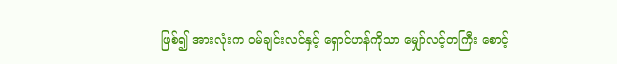ဖြစ်၍ အားလုံးက ဝမ်ချင်းလင်နှင့် ရှောင်ဟန်ကိုသာ မျှော်လင့်တကြီး စောင့်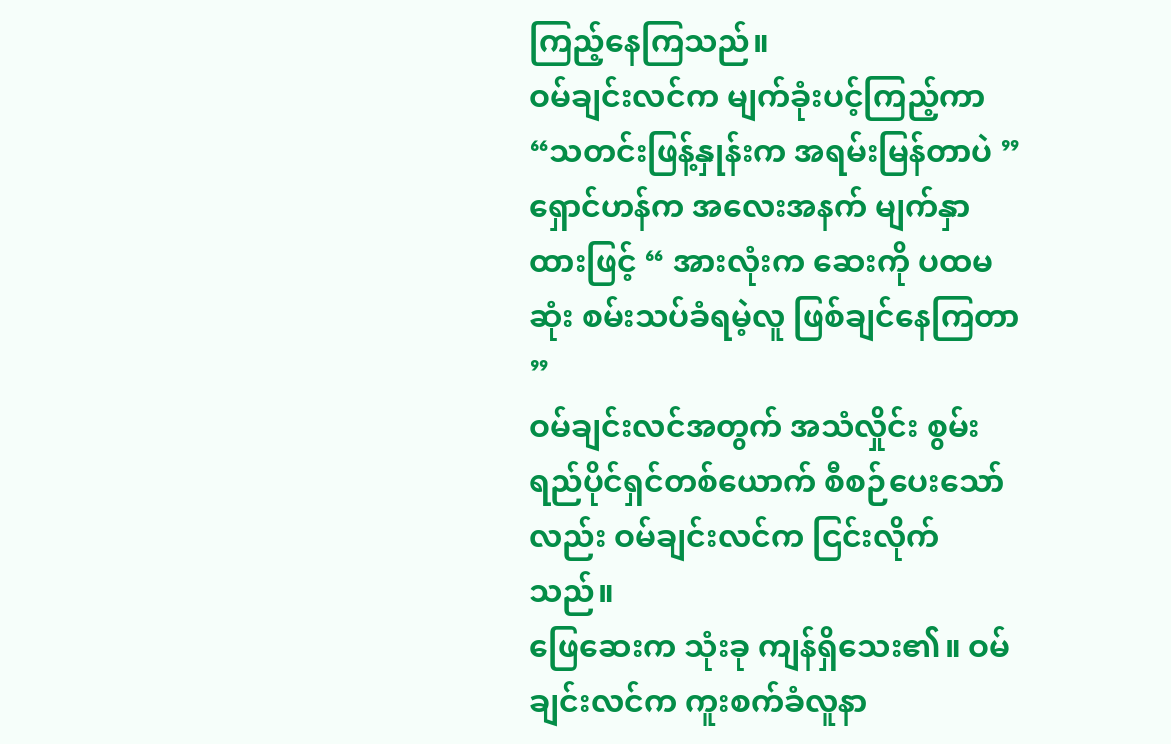ကြည့်နေကြသည်။
ဝမ်ချင်းလင်က မျက်ခုံးပင့်ကြည့်ကာ “သတင်းဖြန့်နှုန်းက အရမ်းမြန်တာပဲ ”
ရှောင်ဟန်က အလေးအနက် မျက်နှာထားဖြင့် “ အားလုံးက ဆေးကို ပထမဆုံး စမ်းသပ်ခံရမဲ့လူ ဖြစ်ချင်နေကြတာ ”
ဝမ်ချင်းလင်အတွက် အသံလှိုင်း စွမ်းရည်ပိုင်ရှင်တစ်ယောက် စီစဉ်ပေးသော်လည်း ဝမ်ချင်းလင်က ငြင်းလိုက်သည်။
ဖြေဆေးက သုံးခု ကျန်ရှိသေး၏။ ဝမ်ချင်းလင်က ကူးစက်ခံလူနာ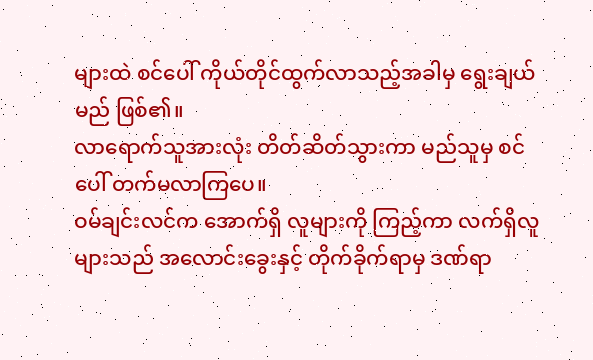များထဲ စင်ပေါ် ကိုယ်တိုင်ထွက်လာသည့်အခါမှ ရွေးချယ်မည် ဖြစ်၏။
လာရောက်သူအားလုံး တိတ်ဆိတ်သွားကာ မည်သူမှ စင်ပေါ် တက်မလာကြပေ။
ဝမ်ချင်းလင်က အောက်ရှိ လူများကို ကြည့်ကာ လက်ရှိလူများသည် အလောင်းခွေးနှင့် တိုက်ခိုက်ရာမှ ဒဏ်ရာ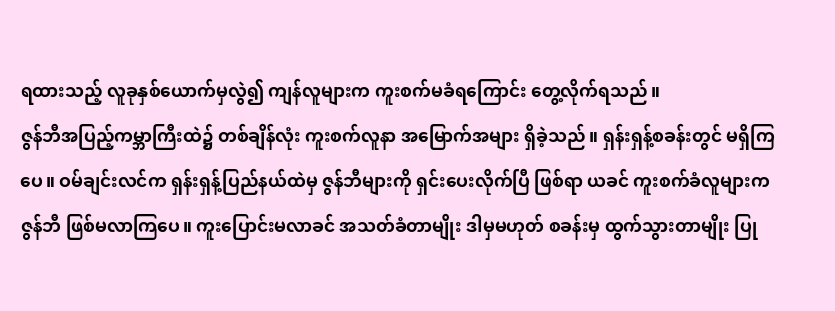ရထားသည့် လူခုနှစ်ယောက်မှလွဲ၍ ကျန်လူများက ကူးစက်မခံရကြောင်း တွေ့လိုက်ရသည်။
ဇွန်ဘီအပြည့်ကမ္ဘာကြီးထဲ၌ တစ်ချိန်လုံး ကူးစက်လူနာ အမြောက်အများ ရှိခဲ့သည်။ ရှန်းရှန့်စခန်းတွင် မရှိကြပေ။ ဝမ်ချင်းလင်က ရှန်းရှန့်ပြည်နယ်ထဲမှ ဇွန်ဘီများကို ရှင်းပေးလိုက်ပြီ ဖြစ်ရာ ယခင် ကူးစက်ခံလူများက ဇွန်ဘီ ဖြစ်မလာကြပေ။ ကူးပြောင်းမလာခင် အသတ်ခံတာမျိုး ဒါမှမဟုတ် စခန်းမှ ထွက်သွားတာမျိုး ပြု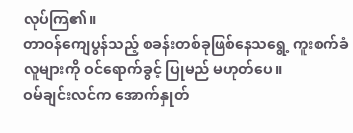လုပ်ကြ၏။
တာဝန်ကျေပွန်သည့် စခန်းတစ်ခုဖြစ်နေသရွေ့ ကူးစက်ခံလူများကို ဝင်ရောက်ခွင့် ပြုမည် မဟုတ်ပေ။
ဝမ်ချင်းလင်က အောက်နှုတ်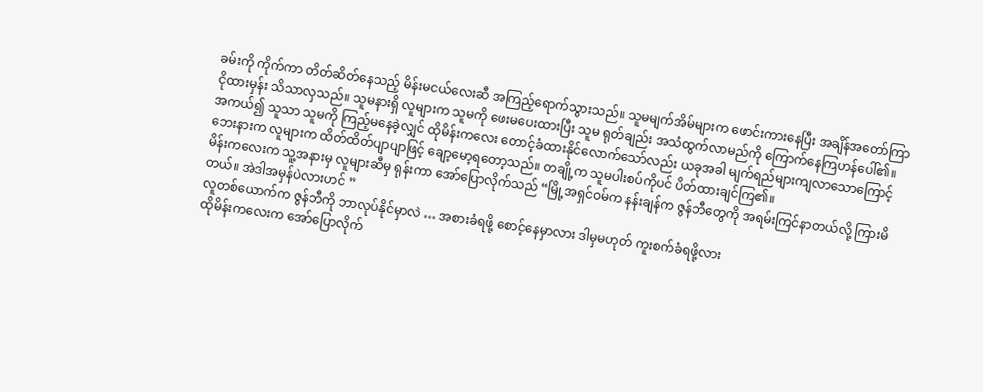ခမ်းကို ကိုက်ကာ တိတ်ဆိတ်နေသည့် မိန်းမငယ်လေးဆီ အကြည့်ရောက်သွားသည်။ သူမမျက်အိမ်များက ဖောင်းကားနေပြီး အချိန်အတော်ကြာ ငိုထားမှန်း သိသာလှသည်။ သူမနားရှိ လူများက သူမကို ဖေးမပေးထားပြီး သူမ ရုတ်ချည်း အသံထွက်လာမည်ကို ကြောက်နေကြဟန်ပေါ်၏။
အကယ်၍ သူသာ သူမကို ကြည့်မနေခဲ့လျှင် ထိုမိန်းကလေး တောင့်ခံထားနိုင်လောက်သော်လည်း ယခုအခါ မျက်ရည်များကျလာသောကြောင့် ဘေးနားက လူများက ထိတ်ထိတ်ပျာပျာဖြင့် ချော့မော့ရတော့သည်။ တချို့က သူမပါးစပ်ကိုပင် ပိတ်ထားချင်ကြ၏။
မိန်းကလေးက သူ့အနားမှ လူများဆီမှ ရုန်းကာ အော်ပြောလိုက်သည် “မြို့အရှင်ဝမ်က နန်းချန်က ဇွန်ဘီတွေကို အရမ်းကြင်နာတယ်လို့ ကြားမိတယ်။ အဲဒါအမှန်ပဲလားဟင် ”
လူတစ်ယောက်က ဇွန်ဘီကို ဘာလုပ်နိုင်မှာလဲ … အစားခံရဖို့ စောင့်နေမှာလား ဒါမှမဟုတ် ကူးစက်ခံရဖို့လား
ထိုမိန်းကလေးက အော်ပြောလိုက်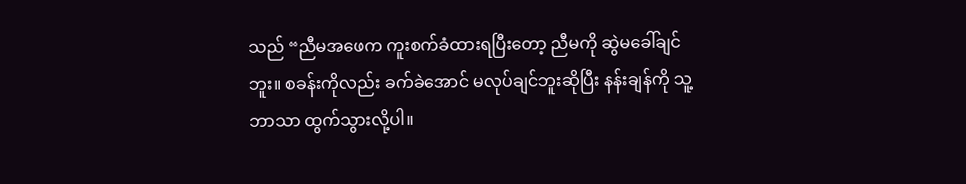သည် “ညီမအဖေက ကူးစက်ခံထားရပြီးတော့ ညီမကို ဆွဲမခေါ်ချင်ဘူး။ စခန်းကိုလည်း ခက်ခဲအောင် မလုပ်ချင်ဘူးဆိုပြီး နန်းချန်ကို သူ့ဘာသာ ထွက်သွားလို့ပါ။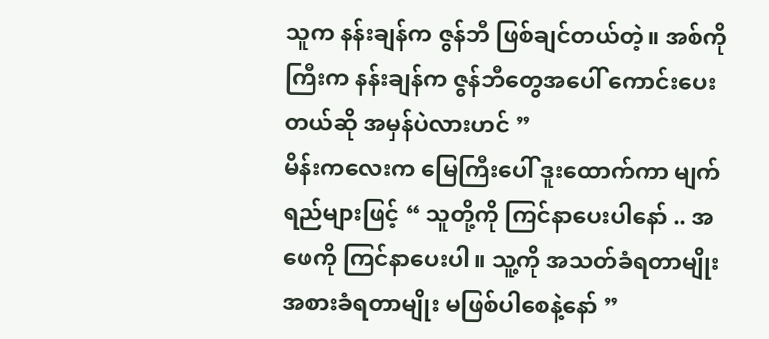သူက နန်းချန်က ဇွန်ဘီ ဖြစ်ချင်တယ်တဲ့။ အစ်ကိုကြီးက နန်းချန်က ဇွန်ဘီတွေအပေါ် ကောင်းပေးတယ်ဆို အမှန်ပဲလားဟင် ”
မိန်းကလေးက မြေကြီးပေါ် ဒူးထောက်ကာ မျက်ရည်များဖြင့် “ သူတို့ကို ကြင်နာပေးပါနော် .. အဖေကို ကြင်နာပေးပါ။ သူ့ကို အသတ်ခံရတာမျိုး အစားခံရတာမျိုး မဖြစ်ပါစေနဲ့နော် ”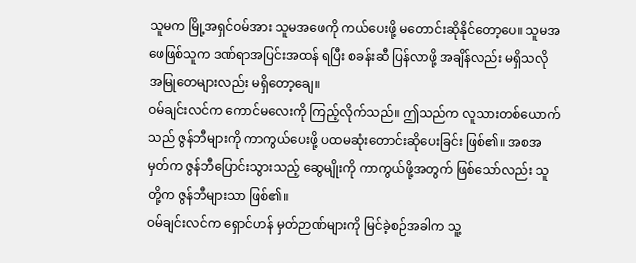သူမက မြို့အရှင်ဝမ်အား သူမအဖေကို ကယ်ပေးဖို့ မတောင်းဆိုနိုင်တော့ပေ။ သူမအဖေဖြစ်သူက ဒဏ်ရာအပြင်းအထန် ရပြီး စခန်းဆီ ပြန်လာဖို့ အချိန်လည်း မရှိသလို အမြုတေများလည်း မရှိတော့ချေ။
ဝမ်ချင်းလင်က ကောင်မလေးကို ကြည့်လိုက်သည်။ ဤသည်က လူသားတစ်ယောက်သည် ဇွန်ဘီများကို ကာကွယ်ပေးဖို့ ပထမဆုံးတောင်းဆိုပေးခြင်း ဖြစ်၏။ အစအမှတ်က ဇွန်ဘီပြောင်းသွားသည့် ဆွေမျိုးကို ကာကွယ်ဖို့အတွက် ဖြစ်သော်လည်း သူတို့က ဇွန်ဘီများသာ ဖြစ်၏။
ဝမ်ချင်းလင်က ရှောင်ဟန် မှတ်ဉာဏ်များကို မြင်ခဲ့စဉ်အခါက သူ့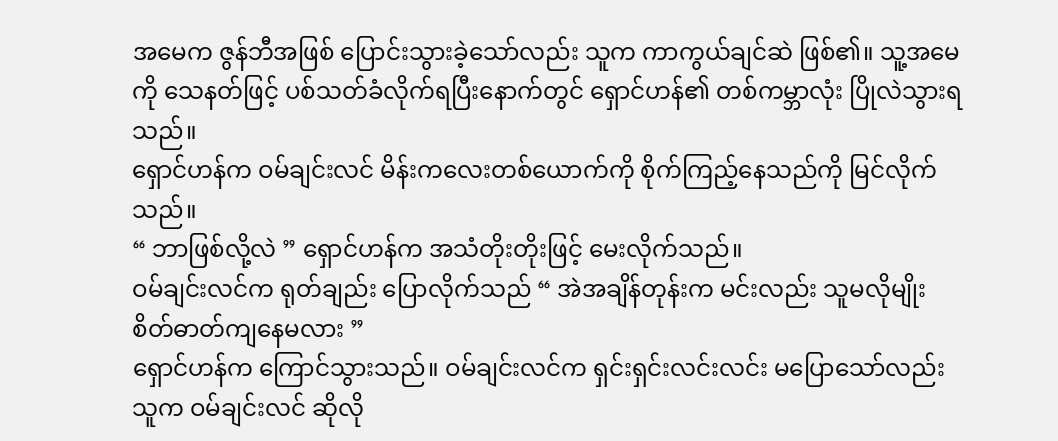အမေက ဇွန်ဘီအဖြစ် ပြောင်းသွားခဲ့သော်လည်း သူက ကာကွယ်ချင်ဆဲ ဖြစ်၏။ သူ့အမေကို သေနတ်ဖြင့် ပစ်သတ်ခံလိုက်ရပြီးနောက်တွင် ရှောင်ဟန်၏ တစ်ကမ္ဘာလုံး ပြိုလဲသွားရသည်။
ရှောင်ဟန်က ဝမ်ချင်းလင် မိန်းကလေးတစ်ယောက်ကို စိုက်ကြည့်နေသည်ကို မြင်လိုက်သည်။
“ ဘာဖြစ်လို့လဲ ” ရှောင်ဟန်က အသံတိုးတိုးဖြင့် မေးလိုက်သည်။
ဝမ်ချင်းလင်က ရုတ်ချည်း ပြောလိုက်သည် “ အဲအချိန်တုန်းက မင်းလည်း သူမလိုမျိုး စိတ်ဓာတ်ကျနေမလား ”
ရှောင်ဟန်က ကြောင်သွားသည်။ ဝမ်ချင်းလင်က ရှင်းရှင်းလင်းလင်း မပြောသော်လည်း သူက ဝမ်ချင်းလင် ဆိုလို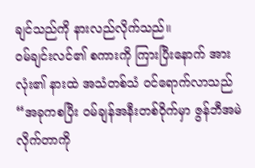ချင်သည်ကို နားလည်လိုက်သည်။
ဝမ်ချင်းလင်၏ စကားကို ကြားပြီးနောက် အားလုံး၏ နားထဲ အသံတစ်သံ ဝင်ရောက်လာသည် “အခုကစပြီး ဝမ်ချန်အနီးတစ်ဝိုက်မှာ ဇွန်ဘီအမဲလိုက်တာကို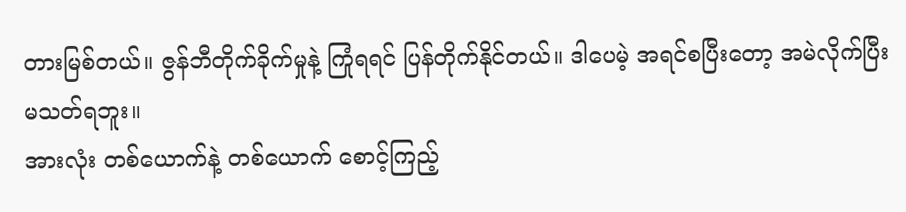တားမြစ်တယ်။ ဇွန်ဘီတိုက်ခိုက်မှုနဲ့ ကြုံရရင် ပြန်တိုက်နိုင်တယ်။ ဒါပေမဲ့ အရင်စပြီးတော့ အမဲလိုက်ပြီး မသတ်ရဘူး။
အားလုံး တစ်ယောက်နဲ့ တစ်ယောက် စောင့်ကြည့်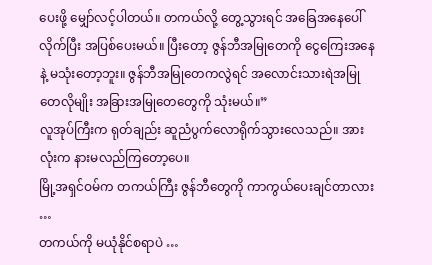ပေးဖို့ မျှော်လင့်ပါတယ်။ တကယ်လို့ တွေ့သွားရင် အခြေအနေပေါ်လိုက်ပြီး အပြစ်ပေးမယ်။ ပြီးတော့ ဇွန်ဘီအမြုတေကို ငွေကြေးအနေနဲ့ မသုံးတော့ဘူး။ ဇွန်ဘီအမြုတေကလွဲရင် အလောင်းသားရဲအမြုတေလိုမျိုး အခြားအမြုတေတွေကို သုံးမယ်။”
လူအုပ်ကြီးက ရုတ်ချည်း ဆူညံပွက်လောရိုက်သွားလေသည်။ အားလုံးက နားမလည်ကြတော့ပေ။
မြို့အရှင်ဝမ်က တကယ်ကြီး ဇွန်ဘီတွေကို ကာကွယ်ပေးချင်တာလား …
တကယ်ကို မယုံနိုင်စရာပဲ …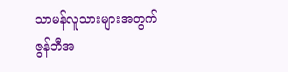သာမန်လူသားများအတွက် ဇွန်ဘီအ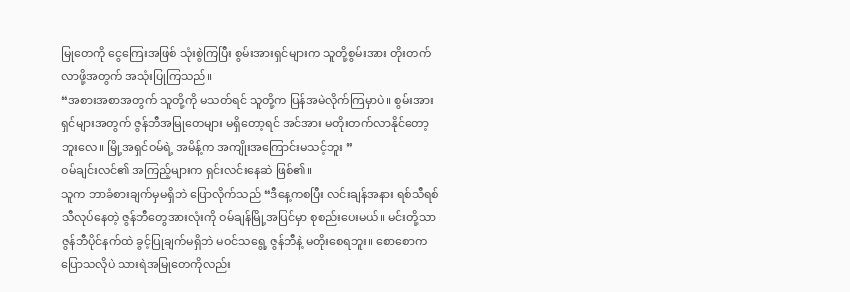မြုတေကို ငွေကြေးအဖြစ် သုံးစွဲကြပြီး စွမ်းအားရှင်များက သူတို့စွမ်းအား တိုးတက်လာဖို့အတွက် အသုံးပြုကြသည်။
“အစားအစာအတွက် သူတို့ကို မသတ်ရင် သူတို့က ပြန်အမဲလိုက်ကြမှာပဲ။ စွမ်းအားရှင်များအတွက် ဇွန်ဘီအမြုတေများ မရှိတော့ရင် အင်အား မတိုးတက်လာနိုင်တော့ဘူးလေ။ မြို့အရှင်ဝမ်ရဲ့ အမိန့်က အကျိုးအကြောင်းမသင့်ဘူး ”
ဝမ်ချင်းလင်၏ အကြည့်များက ရှင်းလင်းနေဆဲ ဖြစ်၏။
သူက ဘာခံစားချက်မှမရှိဘဲ ပြောလိုက်သည် “ဒီနေ့ကစပြီး လင်းချန်အနား ရစ်သီရစ်သီလုပ်နေတဲ့ ဇွန်ဘီတွေအားလုံးကို ဝမ်ချန်မြို့အပြင်မှာ စုစည်းပေးမယ်။ မင်းတို့သာ ဇွန်ဘီပိုင်နက်ထဲ ခွင့်ပြုချက်မရှိဘဲ မဝင်သရွေ့ ဇွန်ဘီနဲ့ မတိုးစေရဘူး။ စောစောကပြောသလိုပဲ သားရဲအမြုတေကိုလည်း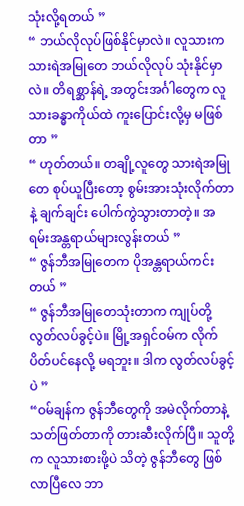သုံးလို့ရတယ် ”
“ ဘယ်လိုလုပ်ဖြစ်နိုင်မှာလဲ။ လူသားက သားရဲအမြုတေ ဘယ်လိုလုပ် သုံးနိုင်မှာလဲ။ တိရစ္ဆာန်ရဲ့ အတွင်းအင်္ဂါတွေက လူသားခန္ဓာကိုယ်ထဲ ကူးပြောင်းလို့မှ မဖြစ်တာ ”
“ ဟုတ်တယ်။ တချို့လူတွေ သားရဲအမြုတေ စုပ်ယူပြီးတော့ စွမ်းအားသုံးလိုက်တာနဲ့ ချက်ချင်း ပေါက်ကွဲသွားတာတဲ့။ အရမ်းအန္တရာယ်များလွန်းတယ် ”
“ ဇွန်ဘီအမြုတေက ပိုအန္တရာယ်ကင်းတယ် ”
“ ဇွန်ဘီအမြုတေသုံးတာက ကျုပ်တို့ လွတ်လပ်ခွင့်ပဲ။ မြို့အရှင်ဝမ်က လိုက်ပိတ်ပင်နေလို့ မရဘူး။ ဒါက လွတ်လပ်ခွင့်ပဲ ”
“ဝမ်ချန်က ဇွန်ဘီတွေကို အမဲလိုက်တာနဲ့ သတ်ဖြတ်တာကို တားဆီးလိုက်ပြီ။ သူတို့က လူသားစားဖို့ပဲ သိတဲ့ ဇွန်ဘီတွေ ဖြစ်လာပြီလေ ဘာ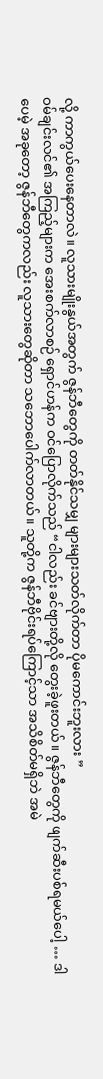လို့ ကာကွယ်ပေးနေတာလဲ။ လူသားမျိုးနွယ်အတွက် ဇွန်ဘီတွေကို တတ်နိုင်သမျှ များများသတ်လိုက်တာ ပိုမကောင်းဘူးလား ”
ဝမ်ချင်းလင်၏ အကြည့်များက အေးစက်လာစဉ် ရှောင်ဟန်က ဝင်ပြောလိုက်သည် “ငါလည်း ခင်ဗျားတို့လို တွေးခဲ့ဖူးတယ်။ ဇွန်ဘီတွေကို ဖျက်ဆီးပစ်ရမယ်ပေါ့ … ဒါပေမဲ့ အခုတော့ ဇွန်ဘီတွေကလည်း လူသားတွေဆိုတာ သဘောပေါက်လာတယ်။ သူတို့က ဇွန်ဘီဗိုင်းရပ်ကြောင့်သာ အသိစိတ်မရှိဘဲ အမဲ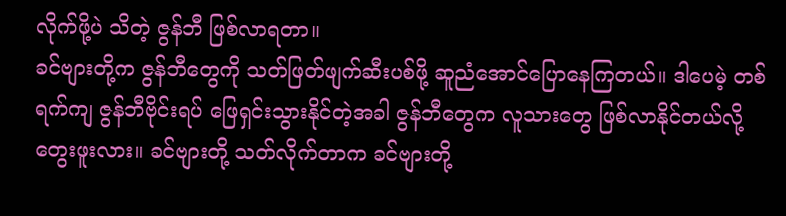လိုက်ဖို့ပဲ သိတဲ့ ဇွန်ဘီ ဖြစ်လာရတာ။
ခင်ဗျားတို့က ဇွန်ဘီတွေကို သတ်ဖြတ်ဖျက်ဆီးပစ်ဖို့ ဆူညံအောင်ပြောနေကြတယ်။ ဒါပေမဲ့ တစ်ရက်ကျ ဇွန်ဘီဗိုင်းရပ် ဖြေရှင်းသွားနိုင်တဲ့အခါ ဇွန်ဘီတွေက လူသားတွေ ဖြစ်လာနိုင်တယ်လို့ တွေးဖူးလား။ ခင်ဗျားတို့ သတ်လိုက်တာက ခင်ဗျားတို့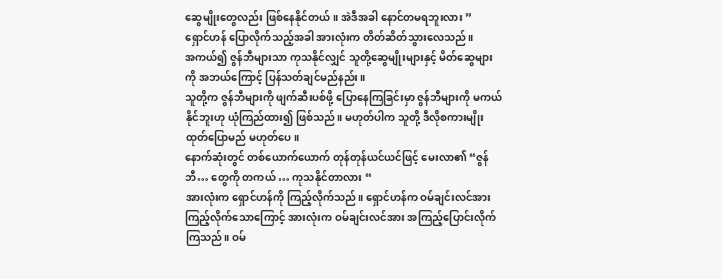ဆွေမျိုးတွေလည်း ဖြစ်နေနိုင်တယ်။ အဲဒီအခါ နောင်တမရဘူးလား ”
ရှောင်ဟန် ပြောလိုက်သည့်အခါ အားလုံးက တိတ်ဆိတ်သွားလေသည်။
အကယ်၍ ဇွန်ဘီများသာ ကုသနိုင်လျှင် သူတို့ဆွေမျိုးများနှင့် မိတ်ဆွေများကို အဘယ်ကြောင့် ပြန်သတ်ချင်မည်နည်း။
သူတို့က ဇွန်ဘီများကို ဖျက်ဆီးပစ်ဖို့ ပြောနေကြခြင်းမှာ ဇွန်ဘီများကို မကယ်နိုင်ဘူးဟု ယုံကြည်ထား၍ ဖြစ်သည်။ မဟုတ်ပါက သူတို့ ဒီလိုစကားမျိုး ထုတ်ပြောမည် မဟုတ်ပေ။
နောက်ဆုံးတွင် တစ်ယောက်ယောက် တုန်တုန်ယင်ယင်ဖြင့် မေးလာ၏ “ဇွန်ဘီ… တွေကို တကယ် … ကုသနိုင်တာလား “
အားလုံးက ရှောင်ဟန်ကို ကြည့်လိုက်သည်။ ရှောင်ဟန်က ဝမ်ချင်းလင်အား ကြည့်လိုက်သောကြောင့် အားလုံးက ဝမ်ချင်းလင်အား အကြည့်ပြောင်းလိုက်ကြသည်။ ဝမ်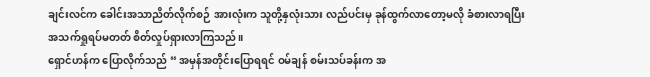ချင်းလင်က ခေါင်းအသာညိတ်လိုက်စဉ် အားလုံးက သူတို့နှလုံးသား လည်ပင်းမှ ခုန်ထွက်လာတော့မလို ခံစားလာရပြီး အသက်ရှုရပ်မတတ် စိတ်လှုပ်ရှားလာကြသည်။
ရှောင်ဟန်က ပြောလိုက်သည် “ အမှန်အတိုင်းပြောရရင် ဝမ်ချန် စမ်းသပ်ခန်းက အ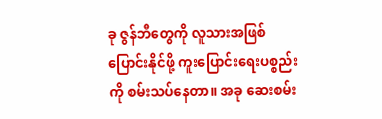ခု ဇွန်ဘီတွေကို လူသားအဖြစ် ပြောင်းနိုင်ဖို့ ကူးပြောင်းရေးပစ္စည်းကို စမ်းသပ်နေတာ။ အခု ဆေးစမ်း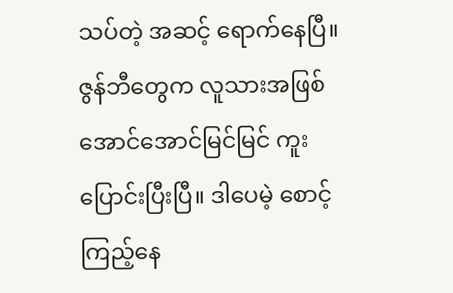သပ်တဲ့ အဆင့် ရောက်နေပြီ။ ဇွန်ဘီတွေက လူသားအဖြစ် အောင်အောင်မြင်မြင် ကူးပြောင်းပြီးပြီ။ ဒါပေမဲ့ စောင့်ကြည့်နေ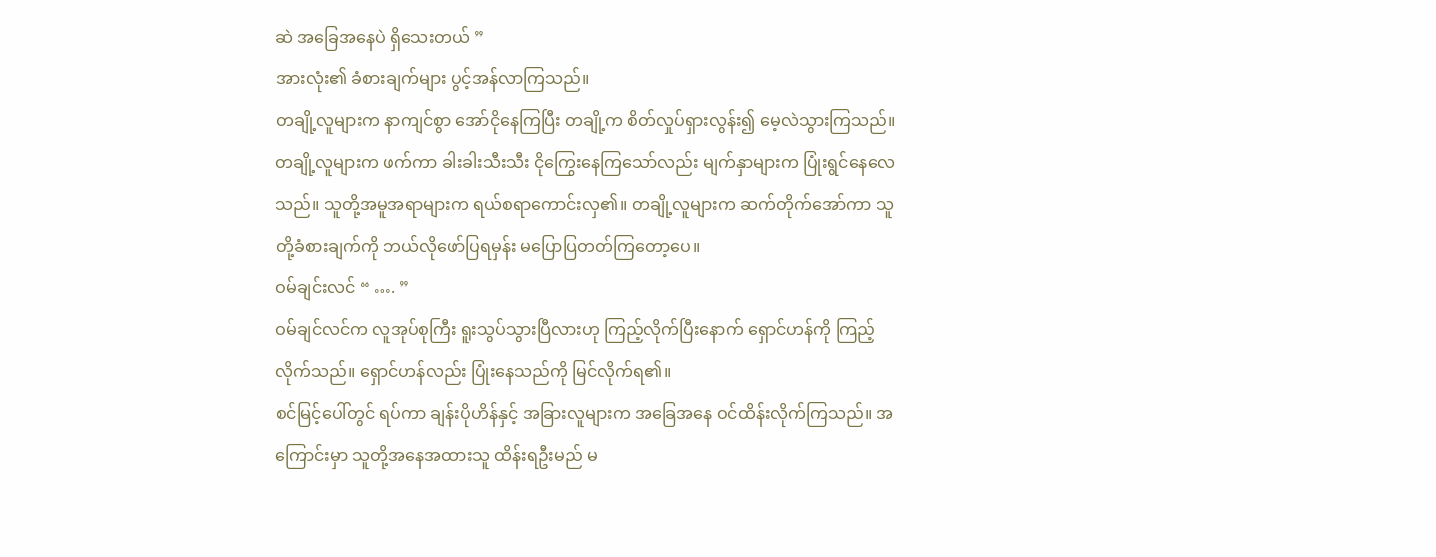ဆဲ အခြေအနေပဲ ရှိသေးတယ် ”
အားလုံး၏ ခံစားချက်များ ပွင့်အန်လာကြသည်။
တချို့လူများက နာကျင်စွာ အော်ငိုနေကြပြီး တချို့က စိတ်လှုပ်ရှားလွန်း၍ မေ့လဲသွားကြသည်။ တချို့လူများက ဖက်ကာ ခါးခါးသီးသီး ငိုကြွေးနေကြသော်လည်း မျက်နှာများက ပြုံးရွင်နေလေသည်။ သူတို့အမူအရာများက ရယ်စရာကောင်းလှ၏။ တချို့လူများက ဆက်တိုက်အော်ကာ သူတို့ခံစားချက်ကို ဘယ်လိုဖော်ပြရမှန်း မပြောပြတတ်ကြတော့ပေ။
ဝမ်ချင်းလင် “ …. ”
ဝမ်ချင်လင်က လူအုပ်စုကြီး ရူးသွပ်သွားပြီလားဟု ကြည့်လိုက်ပြီးနောက် ရှောင်ဟန်ကို ကြည့်လိုက်သည်။ ရှောင်ဟန်လည်း ပြုံးနေသည်ကို မြင်လိုက်ရ၏။
စင်မြင့်ပေါ်တွင် ရပ်ကာ ချန်းပိုဟိန်နှင့် အခြားလူများက အခြေအနေ ဝင်ထိန်းလိုက်ကြသည်။ အကြောင်းမှာ သူတို့အနေအထားသူ ထိန်းရဦးမည် မ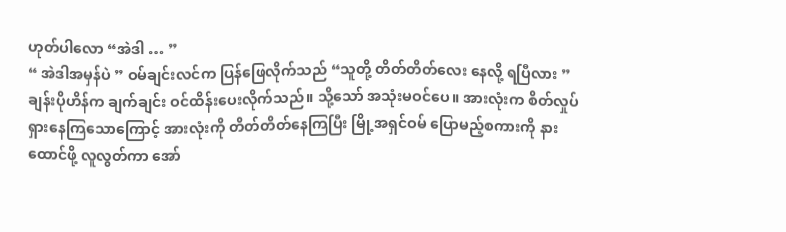ဟုတ်ပါလော “အဲဒါ … ”
“ အဲဒါအမှန်ပဲ ” ဝမ်ချင်းလင်က ပြန်ဖြေလိုက်သည် “သူတို့ တိတ်တိတ်လေး နေလို့ ရပြီလား ”
ချန်းပိုဟိန်က ချက်ချင်း ဝင်ထိန်းပေးလိုက်သည်။ သို့သော် အသုံးမဝင်ပေ။ အားလုံးက စိတ်လှုပ်ရှားနေကြသောကြောင့် အားလုံးကို တိတ်တိတ်နေကြပြီး မြို့အရှင်ဝမ် ပြောမည့်စကားကို နားထောင်ဖို့ လူလွတ်ကာ အော်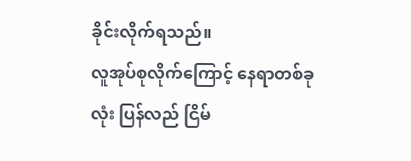ခိုင်းလိုက်ရသည်။
လူအုပ်စုလိုက်ကြောင့် နေရာတစ်ခုလုံး ပြန်လည် ငြိမ်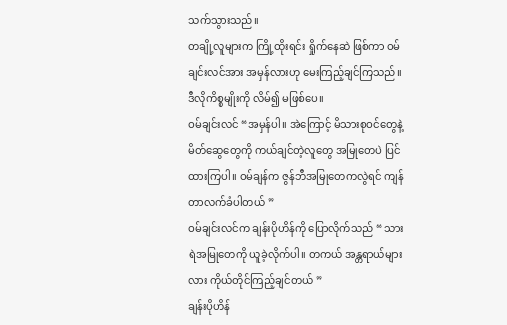သက်သွားသည်။
တချို့လူများက ကြို့ထိုးရင်း ရှိုက်နေဆဲ ဖြစ်ကာ ဝမ်ချင်းလင်အား အမှန်လားဟု မေးကြည့်ချင်ကြသည်။
ဒီလိုကိစ္စမျိုးကို လိမ်၍ မဖြစ်ပေ။
ဝမ်ချင်းလင် “အမှန်ပါ။ အဲကြောင့် မိသားစုဝင်တွေနဲ့ မိတ်ဆွေတွေကို ကယ်ချင်တဲ့လူတွေ အမြုတေပဲ ပြင်ထားကြပါ။ ဝမ်ချန်က ဇွန်ဘီအမြုတေကလွဲရင် ကျန်တာလက်ခံပါတယ် ”
ဝမ်ချင်းလင်က ချန်းပိုဟိန်ကို ပြောလိုက်သည် “ သားရဲအမြုတေကို ယူခဲ့လိုက်ပါ။ တကယ် အန္တရာယ်များလား ကိုယ်တိုင်ကြည့်ချင်တယ် ”
ချန်းပိုဟိန်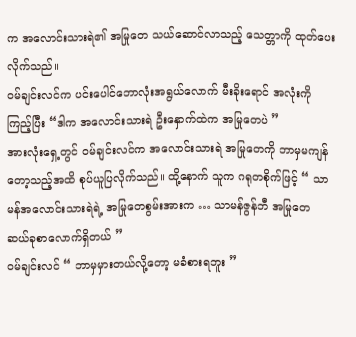က အလောင်းသားရဲ၏ အမြုတေ သယ်ဆောင်လာသည့် သေတ္တာကို ထုတ်ပေးလိုက်သည်။
ဝမ်ချင်းလင်က ပင်းပေါင်ဘောလုံးအရွယ်လောက် မီးခိုးရောင် အလုံးကို ကြည့်ပြီး “ဒါက အလောင်းသားရဲ ဦးနှောက်ထဲက အမြုတေပဲ ”
အားလုံးရှေ့တွင် ဝမ်ချင်းလင်က အလောင်းသားရဲ အမြုတေကို ဘာမှမကျန်တော့သည့်အထိ စုပ်ယူပြလိုက်သည်။ ထို့နောက် သူက ဂရုတစိုက်ဖြင့် “ သာမန်အလောင်းသားရဲရဲ့ အမြုတေစွမ်းအားက … သာမန်ဇွန်ဘီ အမြုတေ ဆယ်ခုစာလောက်ရှိတယ် ”
ဝမ်ချင်းလင် “ ဘာမှမှားတယ်လို့တော့ မခံစားရဘူး ”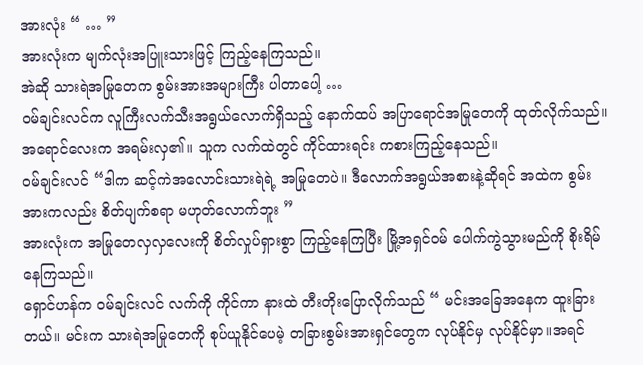အားလုံး “ … ”
အားလုံးက မျက်လုံးအပြူးသားဖြင့် ကြည့်နေကြသည်။
အဲဆို သားရဲအမြုတေက စွမ်းအားအများကြီး ပါတာပေါ့ …
ဝမ်ချင်းလင်က လူကြီးလက်သီးအရွယ်လောက်ရှိသည့် နောက်ထပ် အပြာရောင်အမြုတေကို ထုတ်လိုက်သည်။ အရောင်လေးက အရမ်းလှ၏။ သူက လက်ထဲတွင် ကိုင်ထားရင်း ကစားကြည့်နေသည်။
ဝမ်ချင်းလင် “ဒါက ဆင့်ကဲအလောင်းသားရဲရဲ့ အမြုတေပဲ။ ဒီလောက်အရွယ်အစားနဲ့ဆိုရင် အထဲက စွမ်းအားကလည်း စိတ်ပျက်စရာ မဟုတ်လောက်ဘူး ”
အားလုံးက အမြုတေလှလှလေးကို စိတ်လှုပ်ရှားစွာ ကြည့်နေကြပြီး မြို့အရှင်ဝမ် ပေါက်ကွဲသွားမည်ကို စိုးရိမ်နေကြသည်။
ရှောင်ဟန်က ဝမ်ချင်းလင် လက်ကို ကိုင်ကာ နားထဲ တီးတိုးပြောလိုက်သည် “ မင်းအခြေအနေက ထူးခြားတယ်။ မင်းက သားရဲအမြုတေကို စုပ်ယူနိုင်ပေမဲ့ တခြားစွမ်းအားရှင်တွေက လုပ်နိုင်မှ လုပ်နိုင်မှာ။အရင်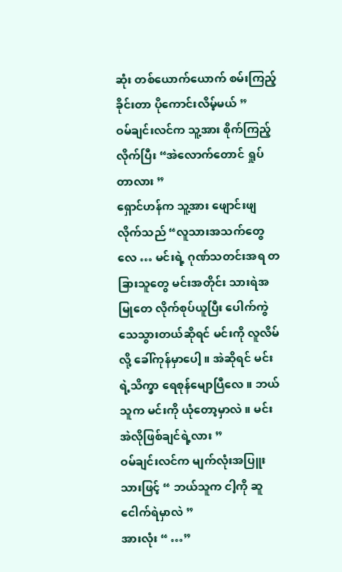ဆုံး တစ်ယောက်ယောက် စမ်းကြည့်ခိုင်းတာ ပိုကောင်းလိမ့်မယ် ”
ဝမ်ချင်းလင်က သူ့အား စိုက်ကြည့်လိုက်ပြီး “အဲလောက်တောင် ရှုပ်တာလား ”
ရှောင်ဟန်က သူ့အား ဖျောင်းဖျလိုက်သည် “လူသားအသက်တွေလေ … မင်းရဲ့ ဂုဏ်သတင်းအရ တခြားသူတွေ မင်းအတိုင်း သားရဲအမြုတေ လိုက်စုပ်ယူပြီး ပေါက်ကွဲသေသွားတယ်ဆိုရင် မင်းကို လူလိမ်လို့ ခေါ်ကုန်မှာပေါ့။ အဲဆိုရင် မင်းရဲ့သိက္ခာ ရေစုန်မျောပြီလေ။ ဘယ်သူက မင်းကို ယုံတော့မှာလဲ။ မင်း အဲလိုဖြစ်ချင်ရဲ့လား ”
ဝမ်ချင်းလင်က မျက်လုံးအပြူးသားဖြင့် “ ဘယ်သူက ငါ့ကို ဆူငေါက်ရဲမှာလဲ ”
အားလုံး “ …”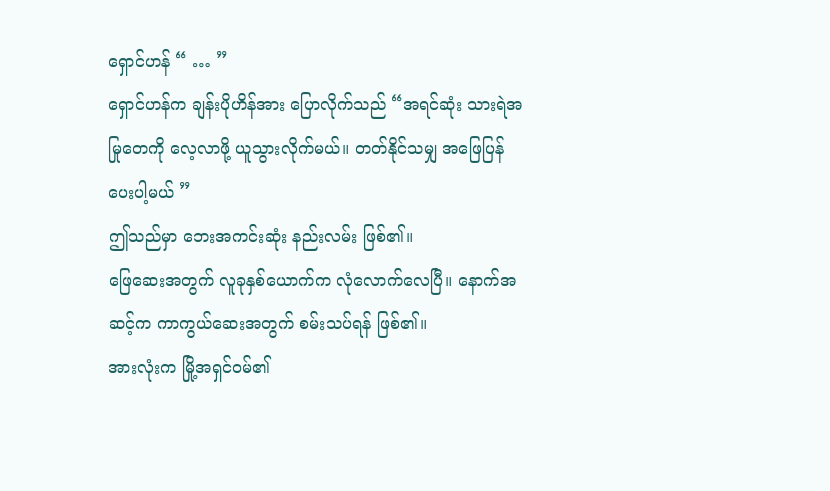ရှောင်ဟန် “ … ”
ရှောင်ဟန်က ချန်းပိုဟိန်အား ပြောလိုက်သည် “အရင်ဆုံး သားရဲအမြုတေကို လေ့လာဖို့ ယူသွားလိုက်မယ်။ တတ်နိုင်သမျှ အဖြေပြန်ပေးပါ့မယ် ”
ဤသည်မှာ ဘေးအကင်းဆုံး နည်းလမ်း ဖြစ်၏။
ဖြေဆေးအတွက် လူခုနှစ်ယောက်က လုံလောက်လေပြီ။ နောက်အဆင့်က ကာကွယ်ဆေးအတွက် စမ်းသပ်ရန် ဖြစ်၏။
အားလုံးက မြို့အရှင်ဝမ်၏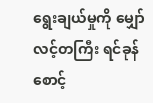ရွေးချယ်မှုကို မျှော်လင့်တကြီး ရင်ခုန်စောင့်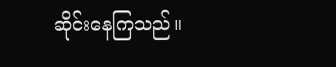ဆိုင်းနေကြသည်။